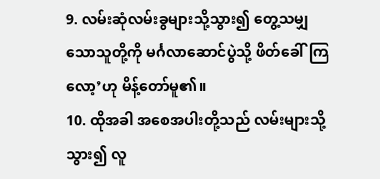9. လမ်းဆုံလမ်းခွများသို့သွား၍ တွေ့သမျှသောသူတို့ကို မင်္ဂလာဆောင်ပွဲသို့ ဖိတ်ခေါ်ကြလော့’ဟု မိန့်တော်မူ၏။
10. ထိုအခါ အစေအပါးတို့သည် လမ်းများသို့သွား၍ လူ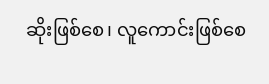ဆိုးဖြစ်စေ၊ လူကောင်းဖြစ်စေ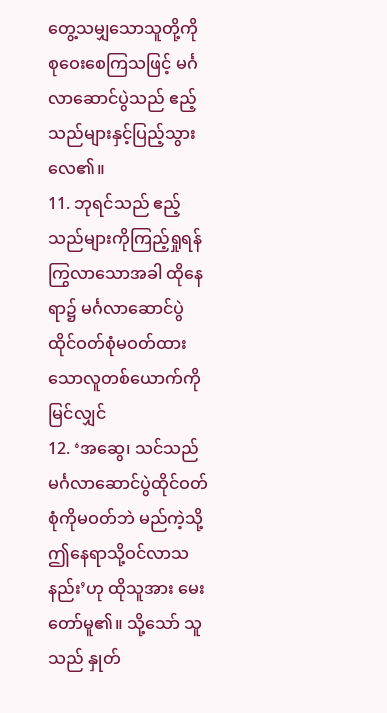တွေ့သမျှသောသူတို့ကို စုဝေးစေကြသဖြင့် မင်္ဂလာဆောင်ပွဲသည် ဧည့်သည်များနှင့်ပြည့်သွားလေ၏။
11. ဘုရင်သည် ဧည့်သည်များကိုကြည့်ရှုရန် ကြွလာသောအခါ ထိုနေရာ၌ မင်္ဂလာဆောင်ပွဲထိုင်ဝတ်စုံမဝတ်ထားသောလူတစ်ယောက်ကို မြင်လျှင်
12. ‘အဆွေ၊ သင်သည် မင်္ဂလာဆောင်ပွဲထိုင်ဝတ်စုံကိုမဝတ်ဘဲ မည်ကဲ့သို့ ဤနေရာသို့ဝင်လာသနည်း’ဟု ထိုသူအား မေးတော်မူ၏။ သို့သော် သူသည် နှုတ်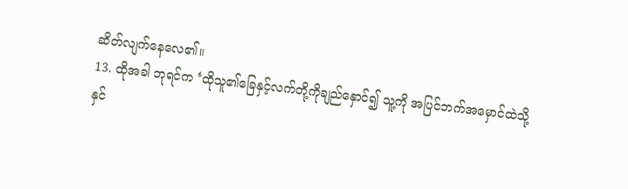ဆိတ်လျက်နေလေ၏။
13. ထိုအခါ ဘုရင်က ‘ထိုသူ၏ခြေနှင့်လက်တို့ကိုချည်နှောင်၍ သူ့ကို အပြင်ဘက်အမှောင်ထဲသို့ နှင်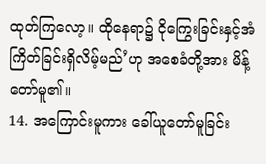ထုတ်ကြလော့။ ထိုနေရာ၌ ငိုကြွေးခြင်းနှင့်အံကြိတ်ခြင်းရှိလိမ့်မည်’ဟု အစေခံတို့အား မိန့်တော်မူ၏။
14. အကြောင်းမူကား ခေါ်ယူတော်မူခြင်း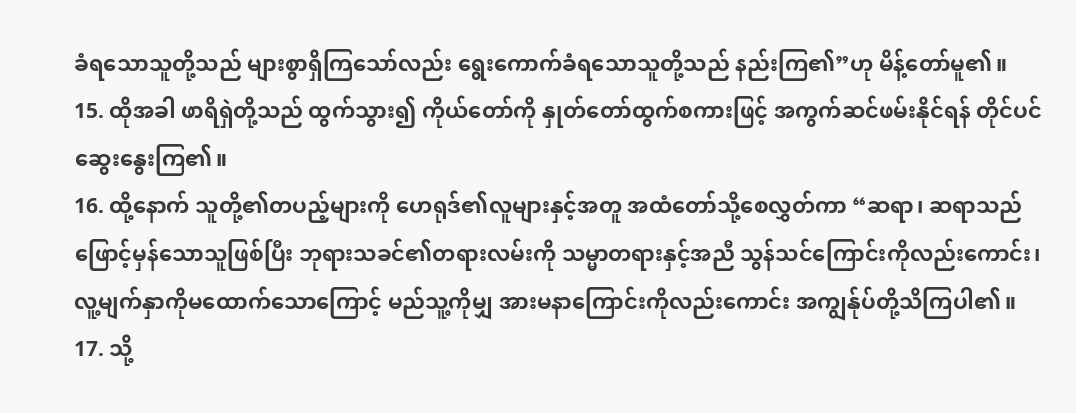ခံရသောသူတို့သည် များစွာရှိကြသော်လည်း ရွေးကောက်ခံရသောသူတို့သည် နည်းကြ၏”ဟု မိန့်တော်မူ၏။
15. ထိုအခါ ဖာရိရှဲတို့သည် ထွက်သွား၍ ကိုယ်တော်ကို နှုတ်တော်ထွက်စကားဖြင့် အကွက်ဆင်ဖမ်းနိုင်ရန် တိုင်ပင်ဆွေးနွေးကြ၏။
16. ထို့နောက် သူတို့၏တပည့်များကို ဟေရုဒ်၏လူများနှင့်အတူ အထံတော်သို့စေလွှတ်ကာ “ဆရာ၊ ဆရာသည် ဖြောင့်မှန်သောသူဖြစ်ပြီး ဘုရားသခင်၏တရားလမ်းကို သမ္မာတရားနှင့်အညီ သွန်သင်ကြောင်းကိုလည်းကောင်း၊ လူ့မျက်နှာကိုမထောက်သောကြောင့် မည်သူ့ကိုမျှ အားမနာကြောင်းကိုလည်းကောင်း အကျွန်ုပ်တို့သိကြပါ၏။
17. သို့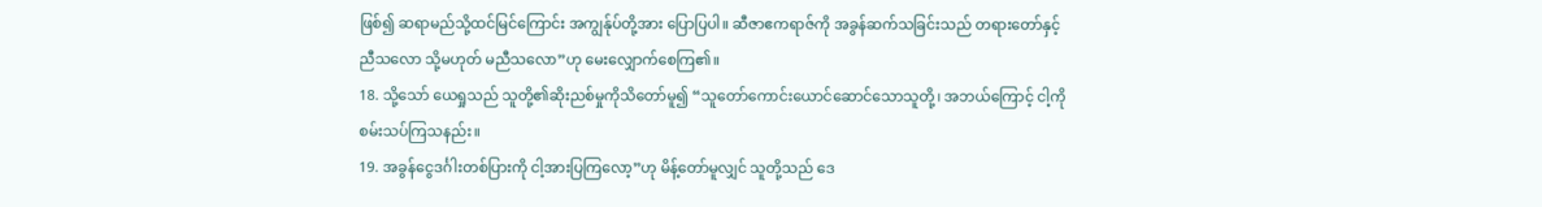ဖြစ်၍ ဆရာမည်သို့ထင်မြင်ကြောင်း အကျွန်ုပ်တို့အား ပြောပြပါ။ ဆီဇာဧကရာဇ်ကို အခွန်ဆက်သခြင်းသည် တရားတော်နှင့်ညီသလော သို့မဟုတ် မညီသလော”ဟု မေးလျှောက်စေကြ၏။
18. သို့သော် ယေရှုသည် သူတို့၏ဆိုးညစ်မှုကိုသိတော်မူ၍ “သူတော်ကောင်းယောင်ဆောင်သောသူတို့၊ အဘယ်ကြောင့် ငါ့ကိုစမ်းသပ်ကြသနည်း။
19. အခွန်ငွေဒင်္ဂါးတစ်ပြားကို ငါ့အားပြကြလော့”ဟု မိန့်တော်မူလျှင် သူတို့သည် ဒေ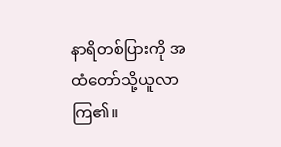နာရိတစ်ပြားကို အထံတော်သို့ယူလာကြ၏။